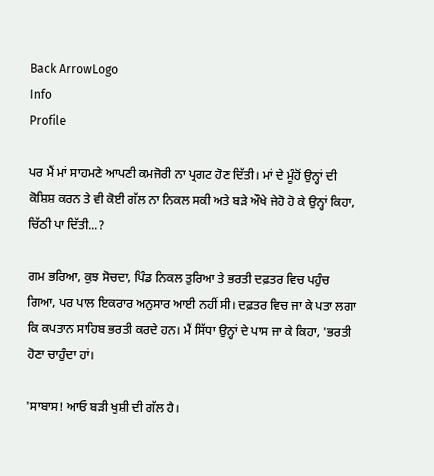Back ArrowLogo
Info
Profile

ਪਰ ਮੈਂ ਮਾਂ ਸਾਹਮਣੇ ਆਪਣੀ ਕਮਜੋਰੀ ਨਾ ਪ੍ਰਗਟ ਹੋਣ ਦਿੱਤੀ। ਮਾਂ ਦੇ ਮੂੰਹੋਂ ਉਨ੍ਹਾਂ ਦੀ ਕੋਸ਼ਿਸ਼ ਕਰਨ ਤੇ ਵੀ ਕੋਈ ਗੱਲ ਨਾ ਨਿਕਲ ਸਕੀ ਅਤੇ ਬੜੇ ਔਖੇ ਜੇਹੋ ਹੋ ਕੇ ਉਨ੍ਹਾਂ ਕਿਹਾ, ਚਿੱਠੀ ਪਾ ਦਿੱਤੀ...?

ਗਮ ਭਰਿਆ, ਕੁਝ ਸੋਚਦਾ, ਪਿੰਡ ਨਿਕਲ ਤੁਰਿਆ ਤੇ ਭਰਤੀ ਦਫ਼ਤਰ ਵਿਚ ਪਹੁੰਚ ਗਿਆ, ਪਰ ਪਾਲ ਇਕਰਾਰ ਅਨੁਸਾਰ ਆਈ ਨਹੀਂ ਸੀ। ਦਫ਼ਤਰ ਵਿਚ ਜਾ ਕੇ ਪਤਾ ਲਗਾ ਕਿ ਕਪਤਾਨ ਸਾਹਿਬ ਭਰਤੀ ਕਰਦੇ ਹਨ। ਮੈਂ ਸਿੱਧਾ ਉਨ੍ਹਾਂ ਦੇ ਪਾਸ ਜਾ ਕੇ ਕਿਹਾ, 'ਭਰਤੀ ਹੋਣਾ ਚਾਹੁੰਦਾ ਹਾਂ।

'ਸਾਬਾਸ! ਆਓ ਬੜੀ ਖੁਸ਼ੀ ਦੀ ਗੱਲ ਹੈ।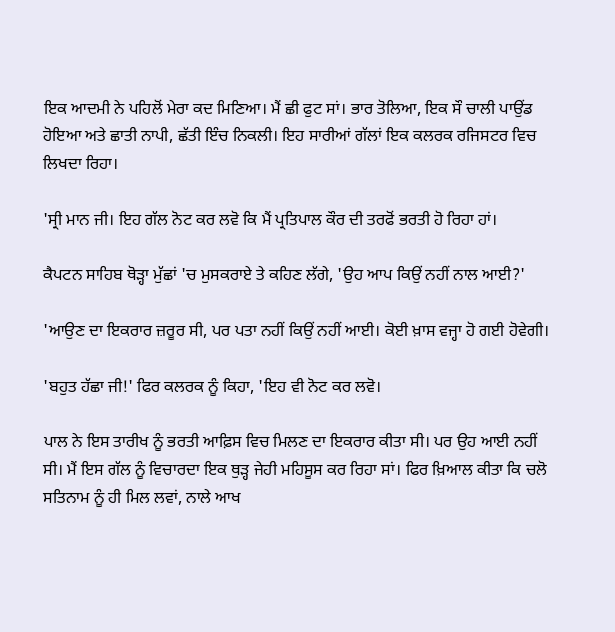ਇਕ ਆਦਮੀ ਨੇ ਪਹਿਲੋਂ ਮੇਰਾ ਕਦ ਮਿਣਿਆ। ਮੈਂ ਛੀ ਫੁਟ ਸਾਂ। ਭਾਰ ਤੋਲਿਆ, ਇਕ ਸੌ ਚਾਲੀ ਪਾਉਂਡ ਹੋਇਆ ਅਤੇ ਛਾਤੀ ਨਾਪੀ, ਛੱਤੀ ਇੰਚ ਨਿਕਲੀ। ਇਹ ਸਾਰੀਆਂ ਗੱਲਾਂ ਇਕ ਕਲਰਕ ਰਜਿਸਟਰ ਵਿਚ ਲਿਖਦਾ ਰਿਹਾ।

'ਸ੍ਰੀ ਮਾਨ ਜੀ। ਇਹ ਗੱਲ ਨੋਟ ਕਰ ਲਵੋ ਕਿ ਮੈਂ ਪ੍ਰਤਿਪਾਲ ਕੌਰ ਦੀ ਤਰਫੋਂ ਭਰਤੀ ਹੋ ਰਿਹਾ ਹਾਂ।

ਕੈਪਟਨ ਸਾਹਿਬ ਥੋੜ੍ਹਾ ਮੁੱਛਾਂ 'ਚ ਮੁਸਕਰਾਏ ਤੇ ਕਹਿਣ ਲੱਗੇ, 'ਉਹ ਆਪ ਕਿਉਂ ਨਹੀਂ ਨਾਲ ਆਈ?'

'ਆਉਣ ਦਾ ਇਕਰਾਰ ਜ਼ਰੂਰ ਸੀ, ਪਰ ਪਤਾ ਨਹੀਂ ਕਿਉਂ ਨਹੀਂ ਆਈ। ਕੋਈ ਖ਼ਾਸ ਵਜ੍ਹਾ ਹੋ ਗਈ ਹੋਵੇਗੀ।

'ਬਹੁਤ ਹੱਛਾ ਜੀ!' ਫਿਰ ਕਲਰਕ ਨੂੰ ਕਿਹਾ, 'ਇਹ ਵੀ ਨੋਟ ਕਰ ਲਵੋ।

ਪਾਲ ਨੇ ਇਸ ਤਾਰੀਖ ਨੂੰ ਭਰਤੀ ਆਫ਼ਿਸ ਵਿਚ ਮਿਲਣ ਦਾ ਇਕਰਾਰ ਕੀਤਾ ਸੀ। ਪਰ ਉਹ ਆਈ ਨਹੀਂ ਸੀ। ਮੈਂ ਇਸ ਗੱਲ ਨੂੰ ਵਿਚਾਰਦਾ ਇਕ ਥੁੜ੍ਹ ਜੇਹੀ ਮਹਿਸੂਸ ਕਰ ਰਿਹਾ ਸਾਂ। ਫਿਰ ਖ਼ਿਆਲ ਕੀਤਾ ਕਿ ਚਲੋ ਸਤਿਨਾਮ ਨੂੰ ਹੀ ਮਿਲ ਲਵਾਂ, ਨਾਲੇ ਆਖ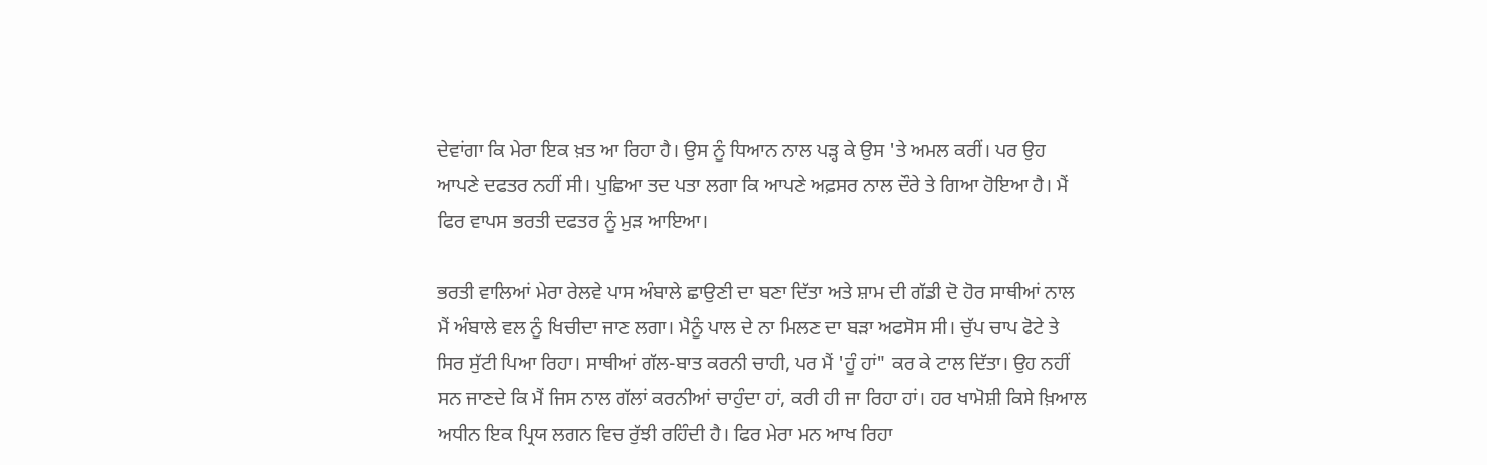ਦੇਵਾਂਗਾ ਕਿ ਮੇਰਾ ਇਕ ਖ਼ਤ ਆ ਰਿਹਾ ਹੈ। ਉਸ ਨੂੰ ਧਿਆਨ ਨਾਲ ਪੜ੍ਹ ਕੇ ਉਸ 'ਤੇ ਅਮਲ ਕਰੀਂ। ਪਰ ਉਹ ਆਪਣੇ ਦਫਤਰ ਨਹੀਂ ਸੀ। ਪੁਛਿਆ ਤਦ ਪਤਾ ਲਗਾ ਕਿ ਆਪਣੇ ਅਫ਼ਸਰ ਨਾਲ ਦੌਰੇ ਤੇ ਗਿਆ ਹੋਇਆ ਹੈ। ਮੈਂ ਫਿਰ ਵਾਪਸ ਭਰਤੀ ਦਫਤਰ ਨੂੰ ਮੁੜ ਆਇਆ।

ਭਰਤੀ ਵਾਲਿਆਂ ਮੇਰਾ ਰੇਲਵੇ ਪਾਸ ਅੰਬਾਲੇ ਛਾਉਣੀ ਦਾ ਬਣਾ ਦਿੱਤਾ ਅਤੇ ਸ਼ਾਮ ਦੀ ਗੱਡੀ ਦੋ ਹੋਰ ਸਾਥੀਆਂ ਨਾਲ ਮੈਂ ਅੰਬਾਲੇ ਵਲ ਨੂੰ ਖਿਚੀਦਾ ਜਾਣ ਲਗਾ। ਮੈਨੂੰ ਪਾਲ ਦੇ ਨਾ ਮਿਲਣ ਦਾ ਬੜਾ ਅਫਸੋਸ ਸੀ। ਚੁੱਪ ਚਾਪ ਫੋਟੇ ਤੇ ਸਿਰ ਸੁੱਟੀ ਪਿਆ ਰਿਹਾ। ਸਾਥੀਆਂ ਗੱਲ-ਬਾਤ ਕਰਨੀ ਚਾਹੀ, ਪਰ ਮੈਂ 'ਹੂੰ ਹਾਂ" ਕਰ ਕੇ ਟਾਲ ਦਿੱਤਾ। ਉਹ ਨਹੀਂ ਸਨ ਜਾਣਦੇ ਕਿ ਮੈਂ ਜਿਸ ਨਾਲ ਗੱਲਾਂ ਕਰਨੀਆਂ ਚਾਹੁੰਦਾ ਹਾਂ, ਕਰੀ ਹੀ ਜਾ ਰਿਹਾ ਹਾਂ। ਹਰ ਖਾਮੋਸ਼ੀ ਕਿਸੇ ਖ਼ਿਆਲ ਅਧੀਨ ਇਕ ਪ੍ਰਿਯ ਲਗਨ ਵਿਚ ਰੁੱਝੀ ਰਹਿੰਦੀ ਹੈ। ਫਿਰ ਮੇਰਾ ਮਨ ਆਖ ਰਿਹਾ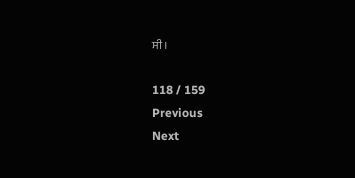ਸੀ।

118 / 159
Previous
Next